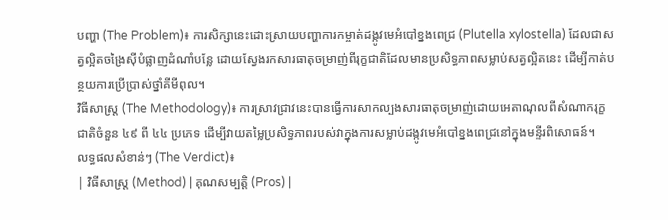បញ្ហា (The Problem)៖ ការសិក្សានេះដោះស្រាយបញ្ហាការកម្ចាត់ដង្កូវមេអំបៅខ្នងពេជ្រ (Plutella xylostella) ដែលជាសត្វល្អិតចង្រៃស៊ីបំផ្លាញដំណាំបន្លែ ដោយស្វែងរកសារធាតុចម្រាញ់ពីរុក្ខជាតិដែលមានប្រសិទ្ធភាពសម្លាប់សត្វល្អិតនេះ ដើម្បីកាត់បន្ថយការប្រើប្រាស់ថ្នាំគីមីពុល។
វិធីសាស្ត្រ (The Methodology)៖ ការស្រាវជ្រាវនេះបានធ្វើការសាកល្បងសារធាតុចម្រាញ់ដោយអេតាណុលពីសំណាករុក្ខជាតិចំនួន ៤៩ ពី ៤៤ ប្រភេទ ដើម្បីវាយតម្លៃប្រសិទ្ធភាពរបស់វាក្នុងការសម្លាប់ដង្កូវមេអំបៅខ្នងពេជ្រនៅក្នុងមន្ទីរពិសោធន៍។
លទ្ធផលសំខាន់ៗ (The Verdict)៖
| វិធីសាស្ត្រ (Method) | គុណសម្បត្តិ (Pros) |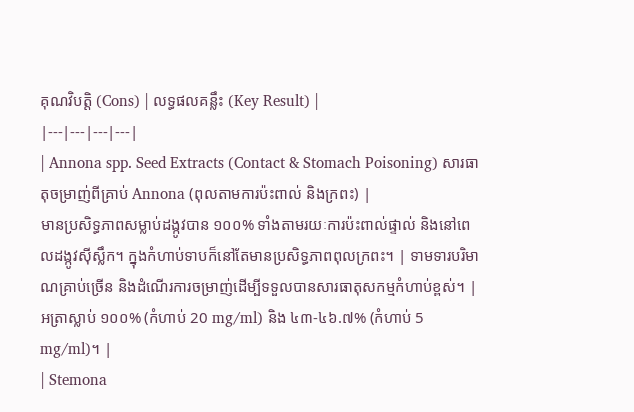គុណវិបត្តិ (Cons) | លទ្ធផលគន្លឹះ (Key Result) |
|---|---|---|---|
| Annona spp. Seed Extracts (Contact & Stomach Poisoning) សារធាតុចម្រាញ់ពីគ្រាប់ Annona (ពុលតាមការប៉ះពាល់ និងក្រពះ) |
មានប្រសិទ្ធភាពសម្លាប់ដង្កូវបាន ១០០% ទាំងតាមរយៈការប៉ះពាល់ផ្ទាល់ និងនៅពេលដង្កូវស៊ីស្លឹក។ ក្នុងកំហាប់ទាបក៏នៅតែមានប្រសិទ្ធភាពពុលក្រពះ។ | ទាមទារបរិមាណគ្រាប់ច្រើន និងដំណើរការចម្រាញ់ដើម្បីទទួលបានសារធាតុសកម្មកំហាប់ខ្ពស់។ | អត្រាស្លាប់ ១០០% (កំហាប់ 20 mg/ml) និង ៤៣-៤៦.៧% (កំហាប់ 5 mg/ml)។ |
| Stemona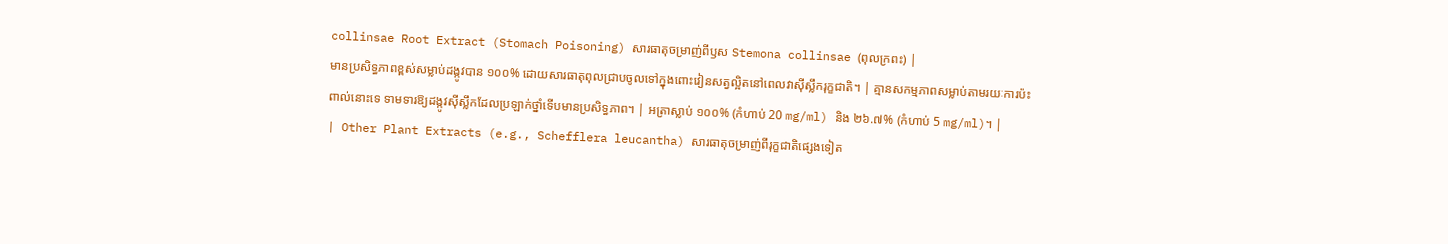collinsae Root Extract (Stomach Poisoning) សារធាតុចម្រាញ់ពីឫស Stemona collinsae (ពុលក្រពះ) |
មានប្រសិទ្ធភាពខ្ពស់សម្លាប់ដង្កូវបាន ១០០% ដោយសារធាតុពុលជ្រាបចូលទៅក្នុងពោះវៀនសត្វល្អិតនៅពេលវាស៊ីស្លឹករុក្ខជាតិ។ | គ្មានសកម្មភាពសម្លាប់តាមរយៈការប៉ះពាល់នោះទេ ទាមទារឱ្យដង្កូវស៊ីស្លឹកដែលប្រឡាក់ថ្នាំទើបមានប្រសិទ្ធភាព។ | អត្រាស្លាប់ ១០០% (កំហាប់ 20 mg/ml) និង ២៦.៧% (កំហាប់ 5 mg/ml)។ |
| Other Plant Extracts (e.g., Schefflera leucantha) សារធាតុចម្រាញ់ពីរុក្ខជាតិផ្សេងទៀត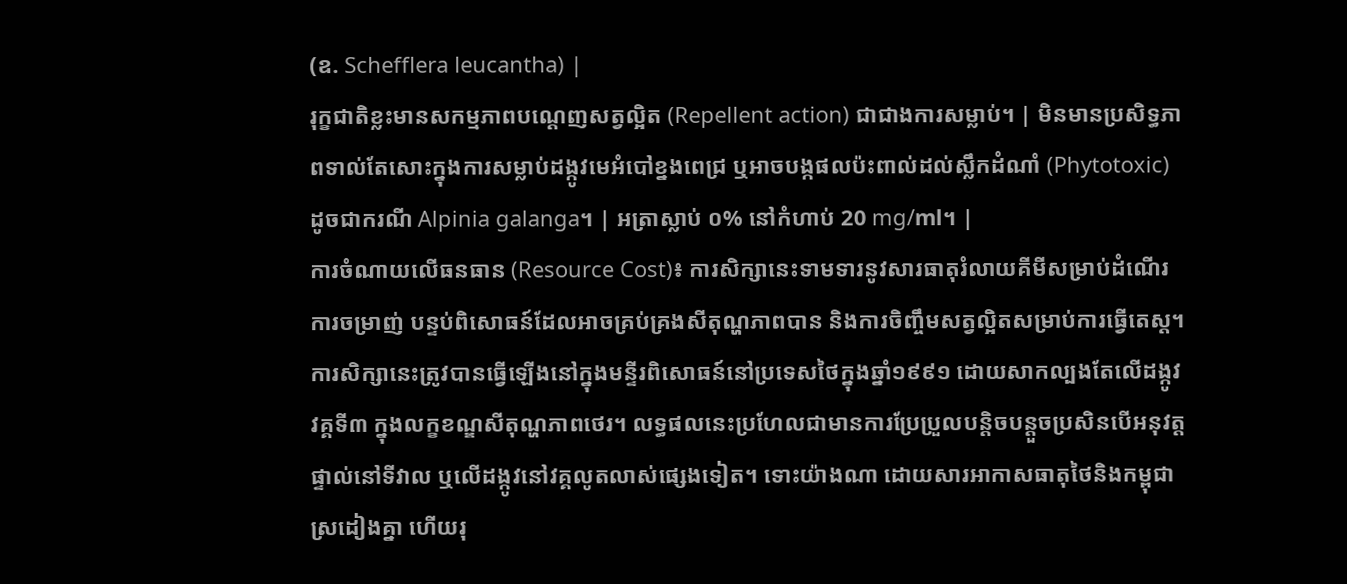(ឧ. Schefflera leucantha) |
រុក្ខជាតិខ្លះមានសកម្មភាពបណ្ដេញសត្វល្អិត (Repellent action) ជាជាងការសម្លាប់។ | មិនមានប្រសិទ្ធភាពទាល់តែសោះក្នុងការសម្លាប់ដង្កូវមេអំបៅខ្នងពេជ្រ ឬអាចបង្កផលប៉ះពាល់ដល់ស្លឹកដំណាំ (Phytotoxic) ដូចជាករណី Alpinia galanga។ | អត្រាស្លាប់ ០% នៅកំហាប់ 20 mg/ml។ |
ការចំណាយលើធនធាន (Resource Cost)៖ ការសិក្សានេះទាមទារនូវសារធាតុរំលាយគីមីសម្រាប់ដំណើរការចម្រាញ់ បន្ទប់ពិសោធន៍ដែលអាចគ្រប់គ្រងសីតុណ្ហភាពបាន និងការចិញ្ចឹមសត្វល្អិតសម្រាប់ការធ្វើតេស្ត។
ការសិក្សានេះត្រូវបានធ្វើឡើងនៅក្នុងមន្ទីរពិសោធន៍នៅប្រទេសថៃក្នុងឆ្នាំ១៩៩១ ដោយសាកល្បងតែលើដង្កូវវគ្គទី៣ ក្នុងលក្ខខណ្ឌសីតុណ្ហភាពថេរ។ លទ្ធផលនេះប្រហែលជាមានការប្រែប្រួលបន្តិចបន្តួចប្រសិនបើអនុវត្តផ្ទាល់នៅទីវាល ឬលើដង្កូវនៅវគ្គលូតលាស់ផ្សេងទៀត។ ទោះយ៉ាងណា ដោយសារអាកាសធាតុថៃនិងកម្ពុជាស្រដៀងគ្នា ហើយរុ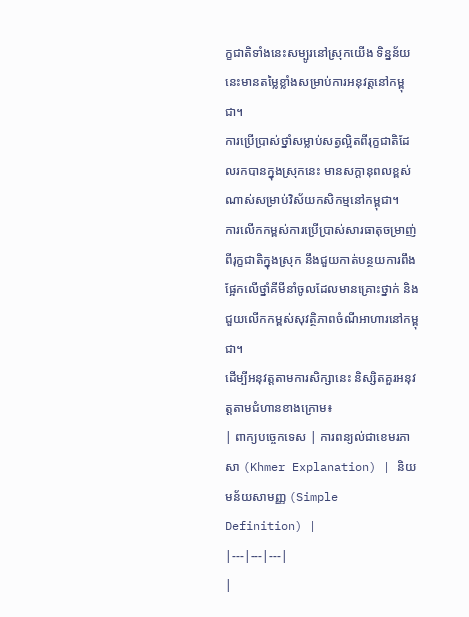ក្ខជាតិទាំងនេះសម្បូរនៅស្រុកយើង ទិន្នន័យនេះមានតម្លៃខ្លាំងសម្រាប់ការអនុវត្តនៅកម្ពុជា។
ការប្រើប្រាស់ថ្នាំសម្លាប់សត្វល្អិតពីរុក្ខជាតិដែលរកបានក្នុងស្រុកនេះ មានសក្តានុពលខ្ពស់ណាស់សម្រាប់វិស័យកសិកម្មនៅកម្ពុជា។
ការលើកកម្ពស់ការប្រើប្រាស់សារធាតុចម្រាញ់ពីរុក្ខជាតិក្នុងស្រុក នឹងជួយកាត់បន្ថយការពឹងផ្អែកលើថ្នាំគីមីនាំចូលដែលមានគ្រោះថ្នាក់ និងជួយលើកកម្ពស់សុវត្ថិភាពចំណីអាហារនៅកម្ពុជា។
ដើម្បីអនុវត្តតាមការសិក្សានេះ និស្សិតគួរអនុវត្តតាមជំហានខាងក្រោម៖
| ពាក្យបច្ចេកទេស | ការពន្យល់ជាខេមរភាសា (Khmer Explanation) | និយមន័យសាមញ្ញ (Simple Definition) |
|---|---|---|
|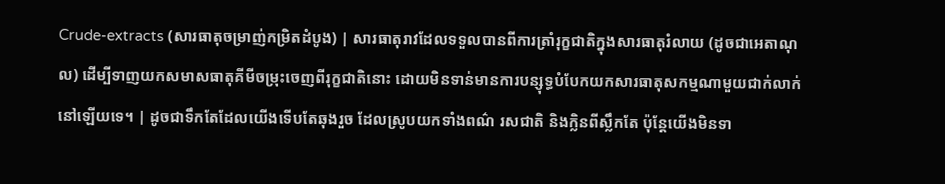Crude-extracts (សារធាតុចម្រាញ់កម្រិតដំបូង) | សារធាតុរាវដែលទទួលបានពីការត្រាំរុក្ខជាតិក្នុងសារធាតុរំលាយ (ដូចជាអេតាណុល) ដើម្បីទាញយកសមាសធាតុគីមីចម្រុះចេញពីរុក្ខជាតិនោះ ដោយមិនទាន់មានការបន្សុទ្ធបំបែកយកសារធាតុសកម្មណាមួយជាក់លាក់នៅឡើយទេ។ | ដូចជាទឹកតែដែលយើងទើបតែឆុងរួច ដែលស្រូបយកទាំងពណ៌ រសជាតិ និងក្លិនពីស្លឹកតែ ប៉ុន្តែយើងមិនទា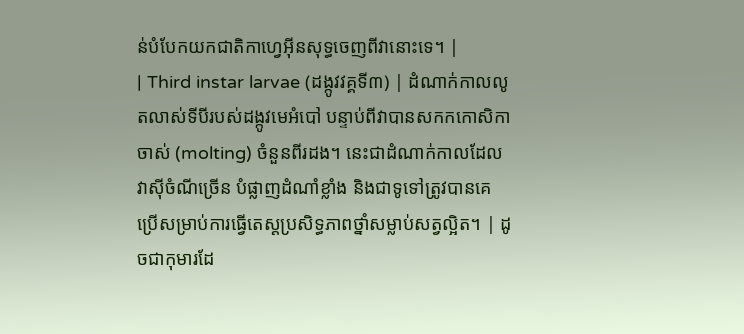ន់បំបែកយកជាតិកាហ្វេអ៊ីនសុទ្ធចេញពីវានោះទេ។ |
| Third instar larvae (ដង្កូវវគ្គទី៣) | ដំណាក់កាលលូតលាស់ទីបីរបស់ដង្កូវមេអំបៅ បន្ទាប់ពីវាបានសកកកោសិកាចាស់ (molting) ចំនួនពីរដង។ នេះជាដំណាក់កាលដែលវាស៊ីចំណីច្រើន បំផ្លាញដំណាំខ្លាំង និងជាទូទៅត្រូវបានគេប្រើសម្រាប់ការធ្វើតេស្តប្រសិទ្ធភាពថ្នាំសម្លាប់សត្វល្អិត។ | ដូចជាកុមារដែ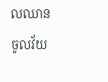លឈានចូលវ័យ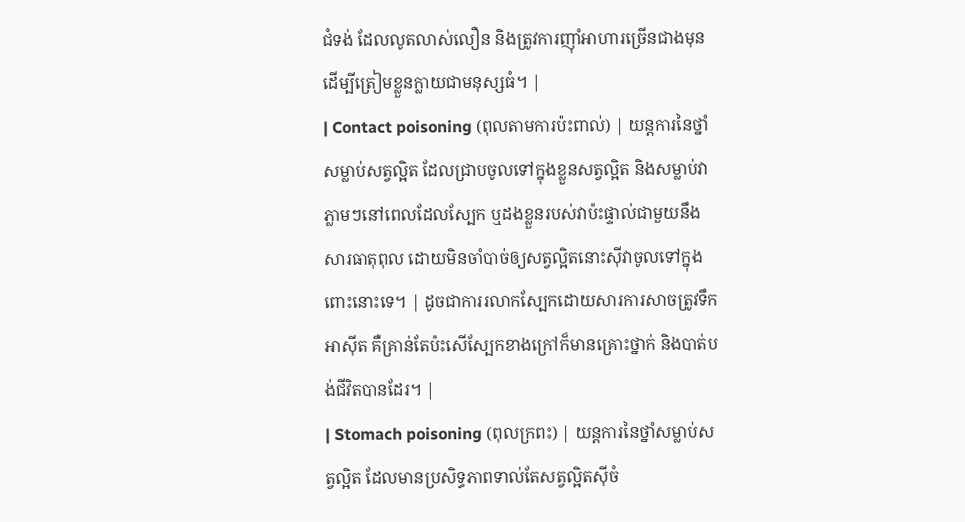ជំទង់ ដែលលូតលាស់លឿន និងត្រូវការញ៉ាំអាហារច្រើនជាងមុន ដើម្បីត្រៀមខ្លួនក្លាយជាមនុស្សធំ។ |
| Contact poisoning (ពុលតាមការប៉ះពាល់) | យន្តការនៃថ្នាំសម្លាប់សត្វល្អិត ដែលជ្រាបចូលទៅក្នុងខ្លួនសត្វល្អិត និងសម្លាប់វាភ្លាមៗនៅពេលដែលស្បែក ឬដងខ្លួនរបស់វាប៉ះផ្ទាល់ជាមួយនឹងសារធាតុពុល ដោយមិនចាំបាច់ឲ្យសត្វល្អិតនោះស៊ីវាចូលទៅក្នុងពោះនោះទេ។ | ដូចជាការរលាកស្បែកដោយសារការសាចត្រូវទឹកអាស៊ីត គឺគ្រាន់តែប៉ះសើស្បែកខាងក្រៅក៏មានគ្រោះថ្នាក់ និងបាត់បង់ជីវិតបានដែរ។ |
| Stomach poisoning (ពុលក្រពះ) | យន្តការនៃថ្នាំសម្លាប់សត្វល្អិត ដែលមានប្រសិទ្ធភាពទាល់តែសត្វល្អិតស៊ីចំ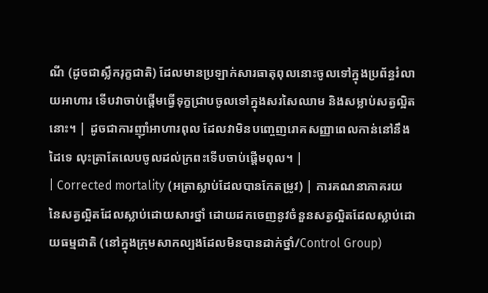ណី (ដូចជាស្លឹករុក្ខជាតិ) ដែលមានប្រឡាក់សារធាតុពុលនោះចូលទៅក្នុងប្រព័ន្ធរំលាយអាហារ ទើបវាចាប់ផ្តើមធ្វើទុក្ខជ្រាបចូលទៅក្នុងសរសៃឈាម និងសម្លាប់សត្វល្អិតនោះ។ | ដូចជាការញ៉ាំអាហារពុល ដែលវាមិនបញ្ចេញរោគសញ្ញាពេលកាន់នៅនឹងដៃទេ លុះត្រាតែលេបចូលដល់ក្រពះទើបចាប់ផ្តើមពុល។ |
| Corrected mortality (អត្រាស្លាប់ដែលបានកែតម្រូវ) | ការគណនាភាគរយនៃសត្វល្អិតដែលស្លាប់ដោយសារថ្នាំ ដោយដកចេញនូវចំនួនសត្វល្អិតដែលស្លាប់ដោយធម្មជាតិ (នៅក្នុងក្រុមសាកល្បងដែលមិនបានដាក់ថ្នាំ/Control Group)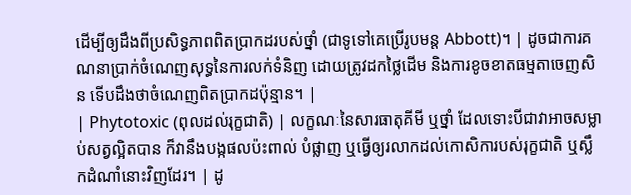ដើម្បីឲ្យដឹងពីប្រសិទ្ធភាពពិតប្រាកដរបស់ថ្នាំ (ជាទូទៅគេប្រើរូបមន្ត Abbott)។ | ដូចជាការគណនាប្រាក់ចំណេញសុទ្ធនៃការលក់ទំនិញ ដោយត្រូវដកថ្លៃដើម និងការខូចខាតធម្មតាចេញសិន ទើបដឹងថាចំណេញពិតប្រាកដប៉ុន្មាន។ |
| Phytotoxic (ពុលដល់រុក្ខជាតិ) | លក្ខណៈនៃសារធាតុគីមី ឬថ្នាំ ដែលទោះបីជាវាអាចសម្លាប់សត្វល្អិតបាន ក៏វានឹងបង្កផលប៉ះពាល់ បំផ្លាញ ឬធ្វើឲ្យរលាកដល់កោសិការបស់រុក្ខជាតិ ឬស្លឹកដំណាំនោះវិញដែរ។ | ដូ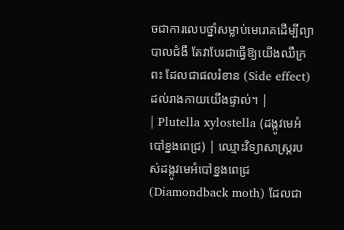ចជាការលេបថ្នាំសម្លាប់មេរោគដើម្បីព្យាបាលជំងឺ តែវាបែរជាធ្វើឱ្យយើងឈឺក្រពះ ដែលជាផលរំខាន (Side effect) ដល់រាងកាយយើងផ្ទាល់។ |
| Plutella xylostella (ដង្កូវមេអំបៅខ្នងពេជ្រ) | ឈ្មោះវិទ្យាសាស្ត្ររបស់ដង្កូវមេអំបៅខ្នងពេជ្រ (Diamondback moth) ដែលជា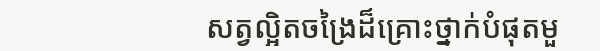សត្វល្អិតចង្រៃដ៏គ្រោះថ្នាក់បំផុតមួ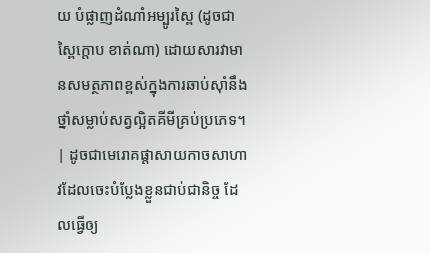យ បំផ្លាញដំណាំអម្បូរស្ពៃ (ដូចជាស្ពៃក្តោប ខាត់ណា) ដោយសារវាមានសមត្ថភាពខ្ពស់ក្នុងការឆាប់ស៊ាំនឹងថ្នាំសម្លាប់សត្វល្អិតគីមីគ្រប់ប្រភេទ។ | ដូចជាមេរោគផ្តាសាយកាចសាហាវដែលចេះបំប្លែងខ្លួនជាប់ជានិច្ច ដែលធ្វើឲ្យ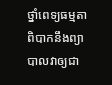ថ្នាំពេទ្យធម្មតាពិបាកនឹងព្យាបាលវាឲ្យជា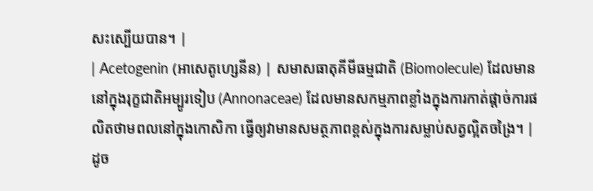សះស្បើយបាន។ |
| Acetogenin (អាសេតូហ្សេនីន) | សមាសធាតុគីមីធម្មជាតិ (Biomolecule) ដែលមាននៅក្នុងរុក្ខជាតិអម្បូរទៀប (Annonaceae) ដែលមានសកម្មភាពខ្លាំងក្នុងការកាត់ផ្តាច់ការផលិតថាមពលនៅក្នុងកោសិកា ធ្វើឲ្យវាមានសមត្ថភាពខ្ពស់ក្នុងការសម្លាប់សត្វល្អិតចង្រៃ។ | ដូច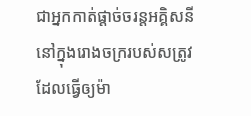ជាអ្នកកាត់ផ្តាច់ចរន្តអគ្គិសនីនៅក្នុងរោងចក្ររបស់សត្រូវ ដែលធ្វើឲ្យម៉ា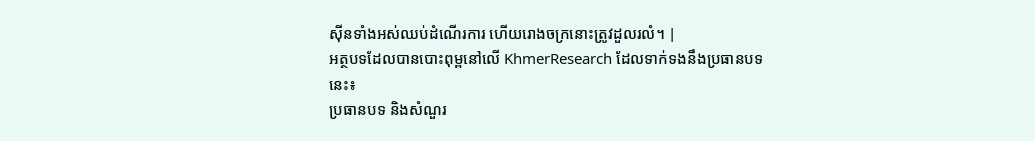ស៊ីនទាំងអស់ឈប់ដំណើរការ ហើយរោងចក្រនោះត្រូវដួលរលំ។ |
អត្ថបទដែលបានបោះពុម្ពនៅលើ KhmerResearch ដែលទាក់ទងនឹងប្រធានបទនេះ៖
ប្រធានបទ និងសំណួរ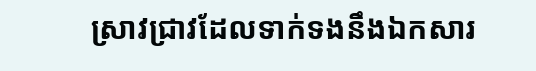ស្រាវជ្រាវដែលទាក់ទងនឹងឯកសារ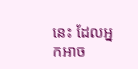នេះ ដែលអ្នកអាច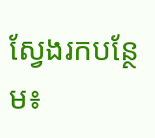ស្វែងរកបន្ថែម៖